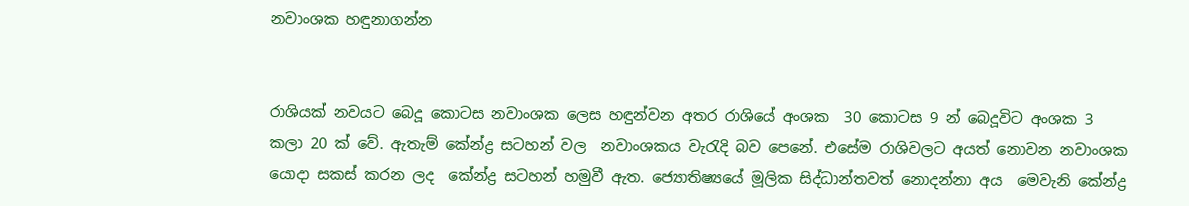නවාංශක හඳුනාගන්න


රාශියක් නවයට බෙදූ කොටස නවාංශක ලෙස හඳුන්වන අතර රාශියේ අංශක  30 කොටස 9 න් බෙදූවිට අංශක 3 කලා 20 ක් වේ. ඇතැම් කේන්ද්‍ර සටහන් වල  නවාංශකය වැරැදි බව පෙනේ. එසේම රාශිවලට අයත් නොවන නවාංශක යොදා සකස් කරන ලද  කේන්ද්‍ර සටහන් හමුවී ඇත. ජ්‍යොතිෂ්‍යයේ මූලික සිද්ධාන්තවත් නොදන්නා අය  මෙවැනි කේන්ද්‍ර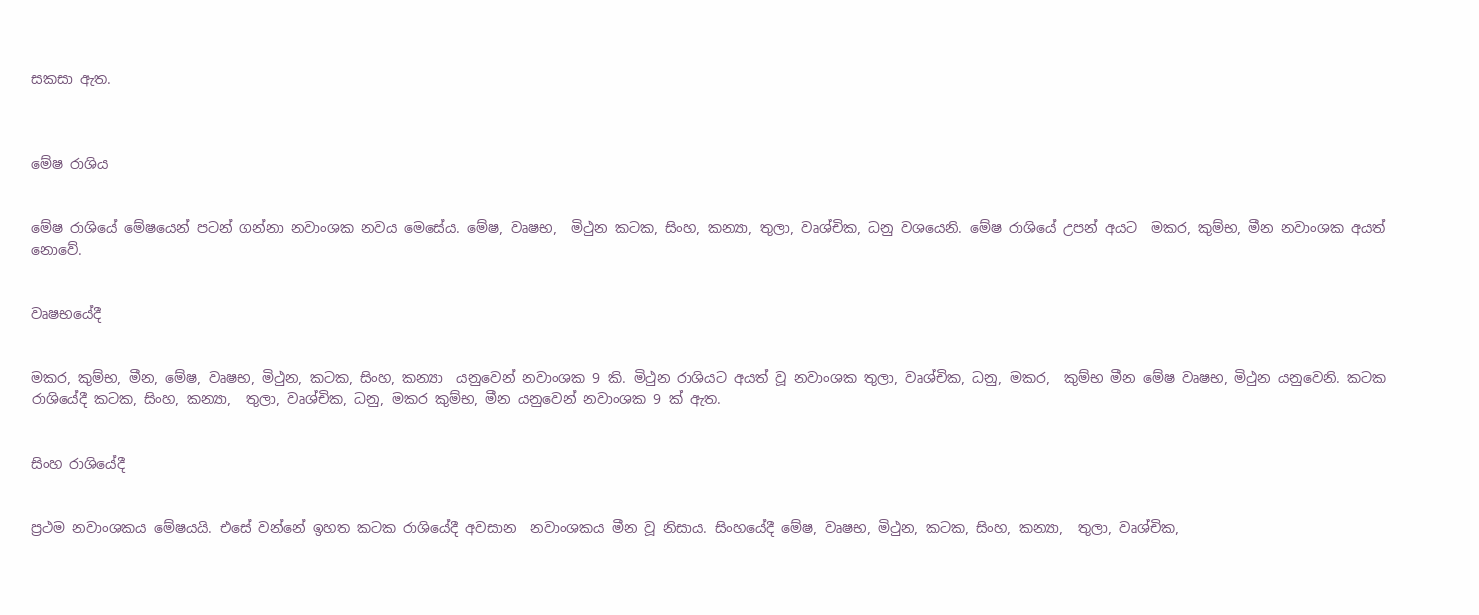සකසා ඇත.



මේෂ රාශිය


මේෂ රාශියේ මේෂයෙන් පටන් ගන්නා නවාංශක නවය මෙසේය. මේෂ, වෘෂභ,  මිථුන කටක, සිංහ, කන්‍යා, තුලා, වෘශ්චික, ධනු වශයෙනි. මේෂ රාශියේ උපන් අයට  මකර, කුම්භ, මීන නවාංශක අයත් නොවේ.


වෘෂභයේදී


මකර, කුම්භ, මීන, මේෂ, වෘෂභ, මිථුන, කටක, සිංහ, කන්‍යා  යනුවෙන් නවාංශක 9 කි. මිථුන රාශියට අයත් වූ නවාංශක තුලා, වෘශ්චික, ධනු, මකර,  කුම්භ මීන මේෂ වෘෂභ, මිථුන යනුවෙනි. කටක රාශියේදී කටක, සිංහ, කන්‍යා,  තුලා, වෘශ්චික, ධනු, මකර කුම්භ, මීන යනුවෙන් නවාංශක 9 ක් ඇත.


සිංහ රාශියේදී


ප්‍රථම නවාංශකය මේෂයයි. එසේ වන්නේ ඉහත කටක රාශියේදී අවසාන  නවාංශකය මීන වූ නිසාය. සිංහයේදී මේෂ, වෘෂභ, මිථුන, කටක, සිංහ, කන්‍යා,  තුලා, වෘශ්චික,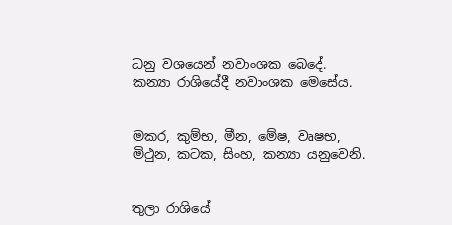ධනු වශයෙන් නවාංශක බෙදේ.
කන්‍යා රාශියේදී නවාංශක මෙසේය.


මකර, කුම්භ, මීන, මේෂ, වෘෂභ, මිථුන, කටක, සිංහ, කන්‍යා යනුවෙනි.


තුලා රාශියේ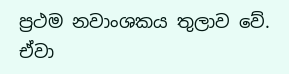ප්‍රථම නවාංශකය තුලාව වේ. ඒවා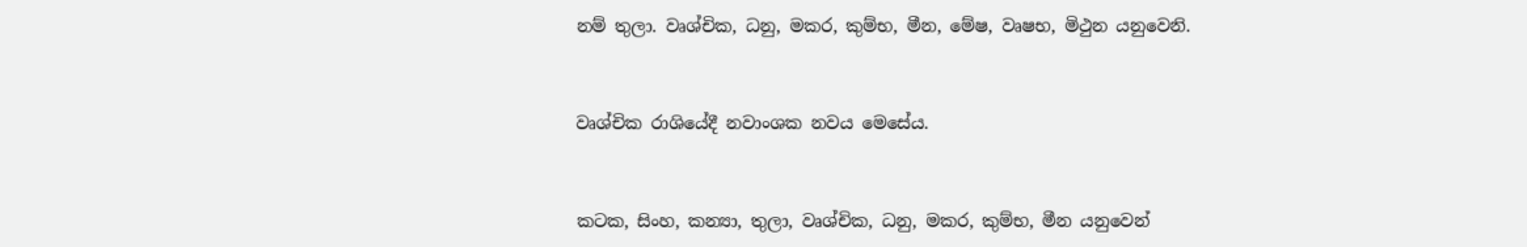නම් තුලා. වෘශ්චික, ධනු, මකර, කුම්භ, මීන, මේෂ, වෘෂභ, මිථුන යනුවෙනි.


වෘශ්චික රාශියේදී නවාංශක නවය මෙසේය.


කටක, සිංහ, කන්‍යා, තුලා, වෘශ්චික, ධනු, මකර, කුම්භ, මීන යනුවෙන්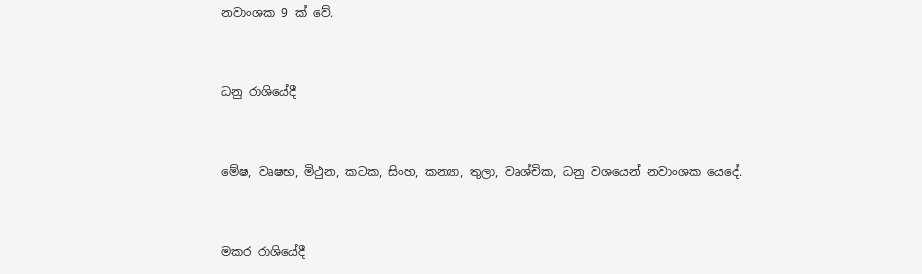නවාංශක 9 ක් වේ.


ධනු රාශියේදී


මේෂ, වෘෂභ, මිථුන, කටක, සිංහ, කන්‍යා, තුලා, වෘශ්චික, ධනු වශයෙන් නවාංශක යෙදේ.


මකර රාශියේදී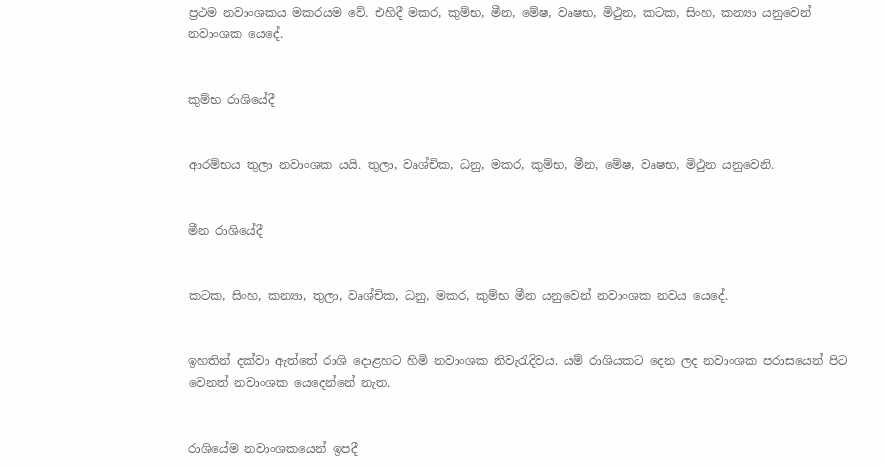ප්‍රථම නවාංශකය මකරයම වේ. එහිදී මකර, කුම්භ, මීන, මේෂ, වෘෂභ, මිථුන, කටක, සිංහ, කන්‍යා යනුවෙන් නවාංශක යෙදේ.


කුම්භ රාශියේදී


ආරම්භය තුලා නවාංශක යයි. තුලා, වෘශ්චික, ධනු, මකර, කුම්භ, මීන, මේෂ, වෘෂභ, මිථුන යනුවෙනි.


මීන රාශියේදී


කටක, සිංහ, කන්‍යා, තුලා, වෘශ්චික, ධනු, මකර, කුම්භ මීන යනුවෙන් නවාංශක නවය යෙදේ.


ඉහතින් දක්වා ඇත්තේ රාශි දොළහට හිමි නවාංශක නිවැරැදිවය. යම් රාශියකට දෙන ලද නවාංශක පරාසයෙන් පිට වෙනත් නවාංශක යෙදෙන්නේ නැත.


රාශියේම නවාංශකයෙන් ඉපදී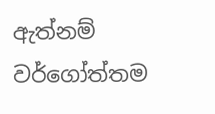ඇත්නම් වර්ගෝත්තම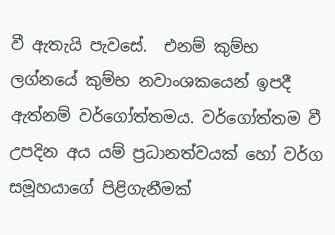වී ඇතැයි පැවසේ.  එනම් කුම්භ ලග්නයේ කුම්භ නවාංශකයෙන් ඉපදී ඇත්නම් වර්ගෝත්තමය. වර්ගෝත්තම වී  උපදින අය යම් ප්‍රධානත්වයක් හෝ වර්ග සමූහයාගේ පිළිගැනීමක්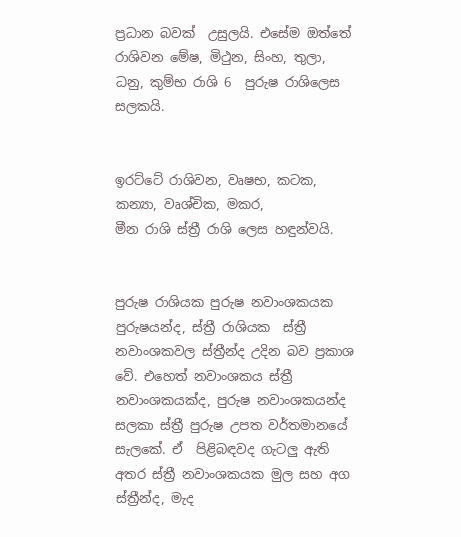ප්‍රධාන බවක්  උසුලයි. එසේම ඔත්තේ රාශිවන මේෂ, මිථුන, සිංහ, තුලා, ධනු, කුම්භ රාශි 6  පුරුෂ රාශිලෙස සලකයි.


ඉරට්ටේ රාශිවන, වෘෂභ, කටක, කන්‍යා, වෘශ්චික, මකර,
මීන රාශි ස්ත්‍රී රාශි ලෙස හඳුන්වයි.


පුරුෂ රාශියක පුරුෂ නවාංශකයක පුරුෂයන්ද, ස්ත්‍රී රාශියක  ස්ත්‍රී නවාංශකවල ස්ත්‍රීන්ද උදින බව ප්‍රකාශ වේ. එහෙත් නවාංශකය ස්ත්‍රී  නවාංශකයක්ද, පුරුෂ නවාංශකයන්ද සලකා ස්ත්‍රී පුරුෂ උපත වර්තමානයේ සැලකේ. ඒ  පිළිබඳවද ගැටලු ඇති අතර ස්ත්‍රී නවාංශකයක මුල සහ අග ස්ත්‍රීන්ද, මැද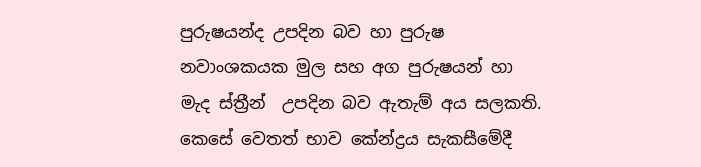පුරුෂයන්ද උපදින බව හා පුරුෂ නවාංශකයක මුල සහ අග පුරුෂයන් හා මැද ස්ත්‍රීන්  උපදින බව ඇතැම් අය සලකති. කෙසේ වෙතත් භාව කේන්ද්‍රය සැකසීමේදී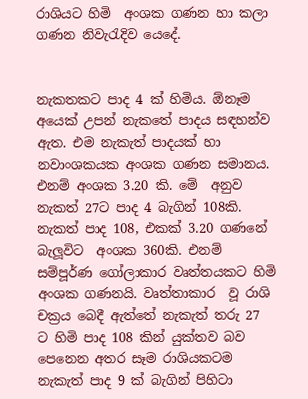රාශියට හිමි  අංශක ගණන හා කලා ගණන නිවැරැදිව යෙදේ.


නැකතකට පාද 4 ක් හිමිය. ඕනෑම අයෙක් උපන් නැකතේ පාදය සඳහන්ව  ඇත. එම නැකැත් පාදයක් හා නවාංශකයක අංශක ගණන සමානය. එනම් අංශක 3.20 කි. මේ  අනුව නැකත් 27ට පාද 4 බැගින් 108කි. නැකත් පාද 108, එකක් 3.20 ගණනේ බැලූවිට  අංශක 360කි. එනම් සම්පූර්ණ ගෝලාකාර වෘත්තයකට හිමි අංශක ගණනයි. වෘත්තාකාර  වූ රාශි චක්‍රය බෙදී ඇත්තේ නැකැත් තරු 27 ට හිමි පාද 108 කින් යුක්තව බව  පෙනෙන අතර සෑම රාශියකටම නැකැත් පාද 9 ක් බැගින් පිහිටා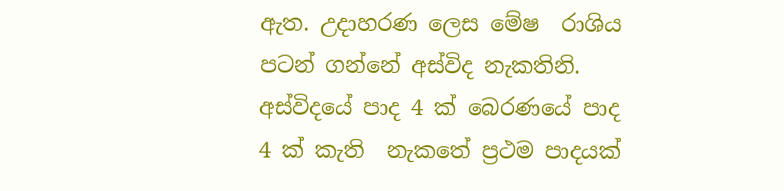ඇත. උදාහරණ ලෙස මේෂ  රාශිය පටන් ගන්නේ අස්විද නැකතිනි. අස්විදයේ පාද 4 ක් බෙරණයේ පාද 4 ක් කැති  නැකතේ ප්‍රථම පාදයක්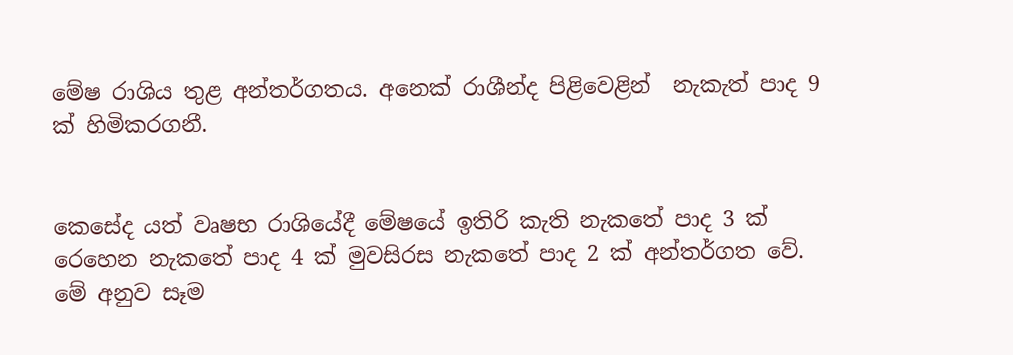මේෂ රාශිය තුළ අන්තර්ගතය. අනෙක් රාශීන්ද පිළිවෙළින්  නැකැත් පාද 9 ක් හිමිකරගනී.


කෙසේද යත් වෘෂභ රාශියේදී මේෂයේ ඉතිරි කැති නැකතේ පාද 3 ක්  රෙහෙන නැකතේ පාද 4 ක් මුවසිරස නැකතේ පාද 2 ක් අන්තර්ගත වේ. මේ අනුව සෑම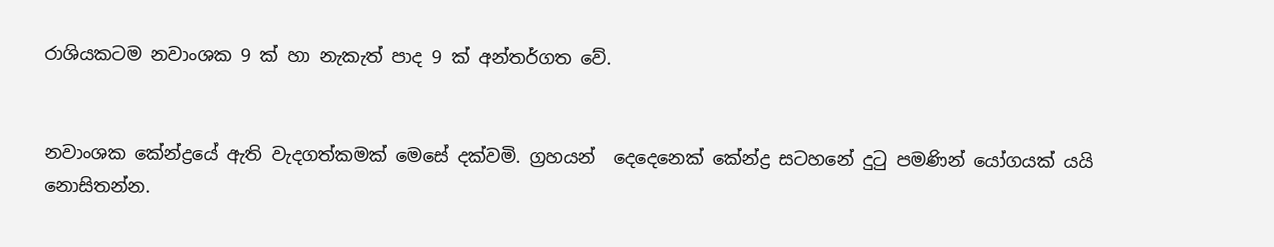රාශියකටම නවාංශක 9 ක් හා නැකැත් පාද 9 ක් අන්තර්ගත වේ.


නවාංශක කේන්ද්‍රයේ ඇති වැදගත්කමක් මෙසේ දක්වමි. ග්‍රහයන්  දෙදෙනෙක් කේන්ද්‍ර සටහනේ දුටු පමණින් යෝගයක් යයි නොසිතන්න.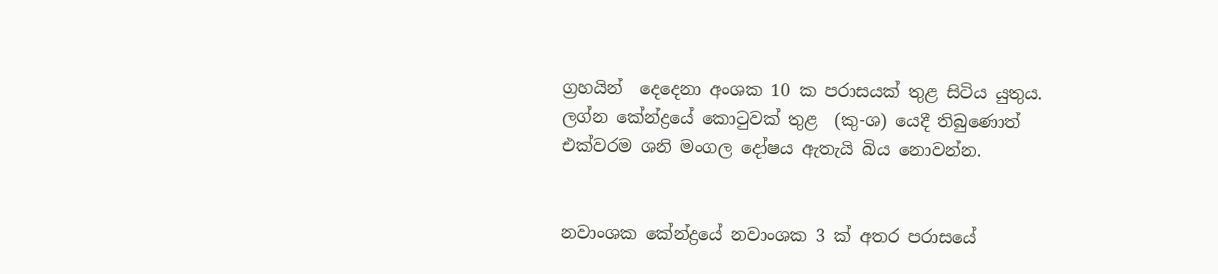ග්‍රහයින්  දෙදෙනා අංශක 10 ක පරාසයක් තුළ සිටිය යුතුය. ලග්න කේන්ද්‍රයේ කොටුවක් තුළ  (කු-ශ) යෙදී තිබුණොත් එක්වරම ශනි මංගල දෝෂය ඇතැයි බිය නොවන්න.


නවාංශක කේන්ද්‍රයේ නවාංශක 3 ක් අතර පරාසයේ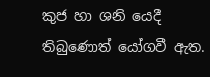කුජ හා ශනි යෙදී  තිබුණොත් යෝගවී ඇත.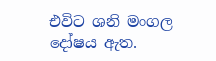එවිට ශනි මංගල දෝෂය ඇත.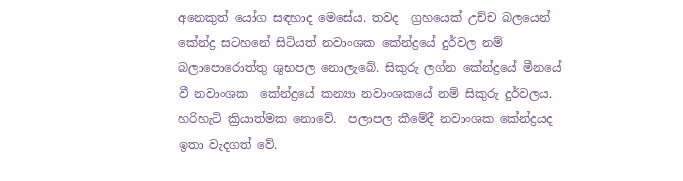අනෙකුත් යෝග සඳහාද මෙසේය. තවද  ග්‍රහයෙක් උච්ච බලයෙන් කේන්ද්‍ර සටහනේ සිටියත් නවාංශක කේන්ද්‍රයේ දුර්වල නම්  බලාපොරොත්තු ශුභපල නොලැබේ. සිකුරු ලග්න කේන්ද්‍රයේ මීනයේ වී නවාංශක  කේන්ද්‍රයේ කන්‍යා නවාංශකයේ නම් සිකුරු දුර්වලය. හරිහැටි ක්‍රියාත්මක නොවේ.  පලාපල කීමේදී නවාංශක කේන්ද්‍රයද ඉතා වැදගත් වේ.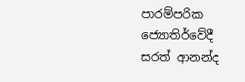පාරම්පරික ජ්‍යොතිර්වේදී
සරත් ආනන්ද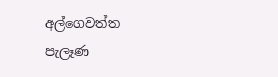අල්ගෙවත්ත
පැලෑණ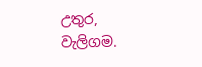උතුර,
වැලිගම.